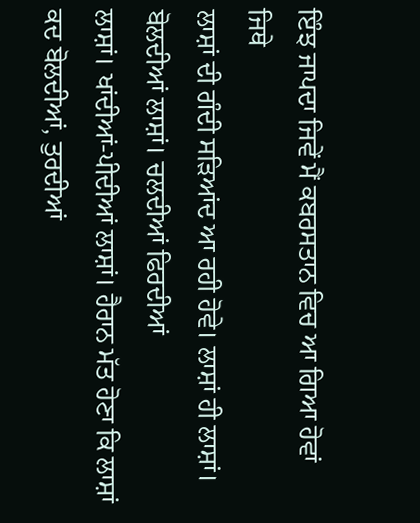ਇੰਝ ਜਾਪਦਾ ਜਿਵੇਂ ਮੈਂ ਕਬਰਸਤਾਨ ਵਿਚ ਆ ਗਿਆ ਹੋਵਾਂ ਜਿਥੇ
ਲਾਸ਼ਾਂ ਦੀ ਗੰਦੀ ਸੜਿਆਂਦ ਆ ਰਹੀ ਹੋਵੇ। ਲਾਸ਼ਾਂ ਹੀ ਲਾਸ਼ਾਂ। ਬੋਲਦੀਆਂ ਲਾਸ਼ਾਂ। ਚਲਦੀਆਂ ਫਿਰਦੀਆਂ
ਲਾਸ਼ਾਂ। ਖਾਂਦੀਆਂ-ਪੀਦੀਆਂ ਲਾਸ਼ਾਂ। ਹੈਰਾਨ ਮੱਤ ਹੋਣਾ ਕਿ ਲਾਸ਼ਾਂ ਕਦ ਬੋਲਦੀਆਂ, ਤੁਰਦੀਆਂ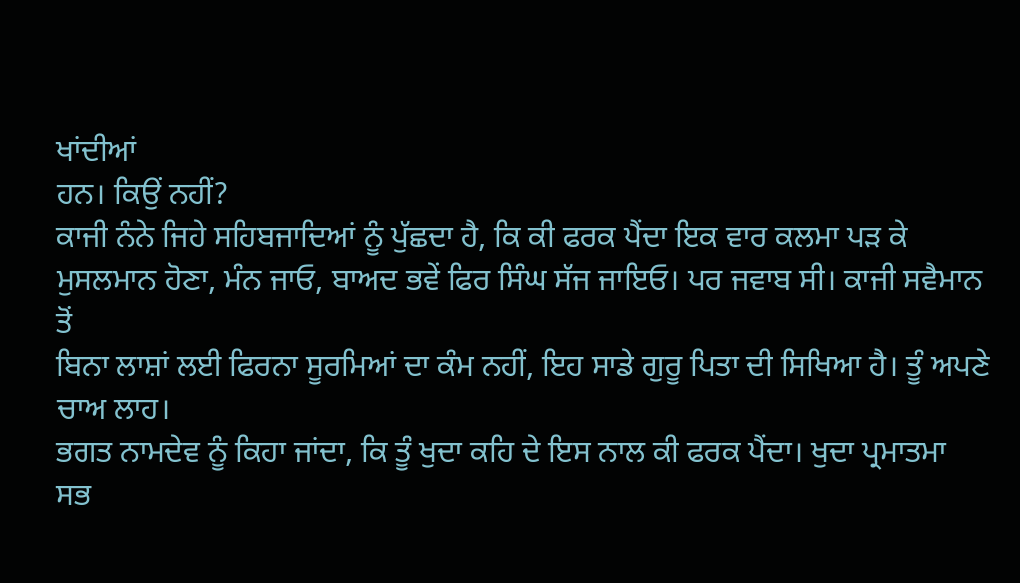ਖਾਂਦੀਆਂ
ਹਨ। ਕਿਉਂ ਨਹੀਂ?
ਕਾਜੀ ਨੰਨੇ ਜਿਹੇ ਸਹਿਬਜਾਦਿਆਂ ਨੂੰ ਪੁੱਛਦਾ ਹੈ, ਕਿ ਕੀ ਫਰਕ ਪੈਂਦਾ ਇਕ ਵਾਰ ਕਲਮਾ ਪੜ ਕੇ
ਮੁਸਲਮਾਨ ਹੋਣਾ, ਮੰਨ ਜਾਓ, ਬਾਅਦ ਭਵੇਂ ਫਿਰ ਸਿੰਘ ਸੱਜ ਜਾਇਓ। ਪਰ ਜਵਾਬ ਸੀ। ਕਾਜੀ ਸਵੈਮਾਨ ਤੋਂ
ਬਿਨਾ ਲਾਸ਼ਾਂ ਲਈ ਫਿਰਨਾ ਸੂਰਮਿਆਂ ਦਾ ਕੰਮ ਨਹੀਂ, ਇਹ ਸਾਡੇ ਗੁਰੂ ਪਿਤਾ ਦੀ ਸਿਖਿਆ ਹੈ। ਤੂੰ ਅਪਣੇ
ਚਾਅ ਲਾਹ।
ਭਗਤ ਨਾਮਦੇਵ ਨੂੰ ਕਿਹਾ ਜਾਂਦਾ, ਕਿ ਤੂੰ ਖੁਦਾ ਕਹਿ ਦੇ ਇਸ ਨਾਲ ਕੀ ਫਰਕ ਪੈਂਦਾ। ਖੁਦਾ ਪ੍ਰਮਾਤਮਾ
ਸਭ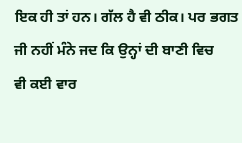ਇਕ ਹੀ ਤਾਂ ਹਨ। ਗੱਲ ਹੈ ਵੀ ਠੀਕ। ਪਰ ਭਗਤ ਜੀ ਨਹੀਂ ਮੰਨੇ ਜਦ ਕਿ ਉਨ੍ਹਾਂ ਦੀ ਬਾਣੀ ਵਿਚ
ਵੀ ਕਈ ਵਾਰ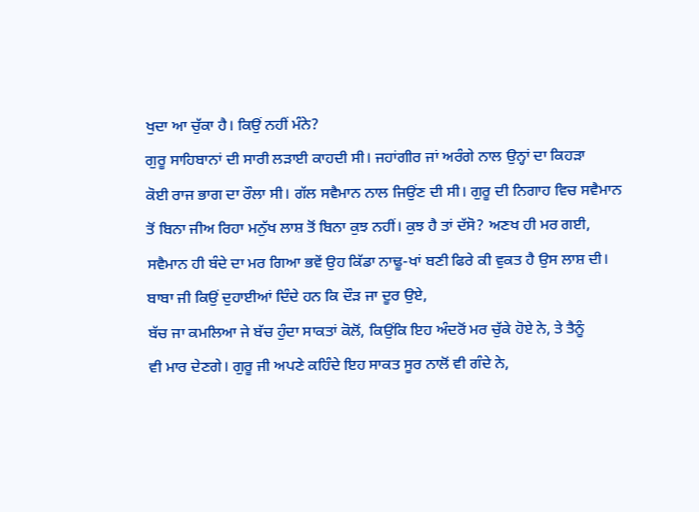ਖੁਦਾ ਆ ਚੁੱਕਾ ਹੈ। ਕਿਉਂ ਨਹੀਂ ਮੰਨੇ?
ਗੁਰੂ ਸਾਹਿਬਾਨਾਂ ਦੀ ਸਾਰੀ ਲੜਾਈ ਕਾਹਦੀ ਸੀ। ਜਹਾਂਗੀਰ ਜਾਂ ਅਰੰਗੇ ਨਾਲ ਉਨ੍ਹਾਂ ਦਾ ਕਿਹੜਾ
ਕੋਈ ਰਾਜ ਭਾਗ ਦਾ ਰੌਲਾ ਸੀ। ਗੱਲ ਸਵੈਮਾਨ ਨਾਲ ਜਿਉਂਣ ਦੀ ਸੀ। ਗੁਰੂ ਦੀ ਨਿਗਾਹ ਵਿਚ ਸਵੈਮਾਨ
ਤੋਂ ਬਿਨਾ ਜੀਅ ਰਿਹਾ ਮਨੁੱਖ ਲਾਸ਼ ਤੋਂ ਬਿਨਾ ਕੁਝ ਨਹੀਂ। ਕੁਝ ਹੈ ਤਾਂ ਦੱਸੋ? ਅਣਖ ਹੀ ਮਰ ਗਈ,
ਸਵੈਮਾਨ ਹੀ ਬੰਦੇ ਦਾ ਮਰ ਗਿਆ ਭਵੇਂ ਉਹ ਕਿੱਡਾ ਨਾਢੂ-ਖਾਂ ਬਣੀ ਫਿਰੇ ਕੀ ਵੁਕਤ ਹੈ ਉਸ ਲਾਸ਼ ਦੀ।
ਬਾਬਾ ਜੀ ਕਿਉਂ ਦੁਹਾਈਆਂ ਦਿੰਦੇ ਹਨ ਕਿ ਦੌੜ ਜਾ ਦੂਰ ਉਏ,
ਬੱਚ ਜਾ ਕਮਲਿਆ ਜੇ ਬੱਚ ਹੁੰਦਾ ਸਾਕਤਾਂ ਕੋਲੋਂ, ਕਿਉਂਕਿ ਇਹ ਅੰਦਰੋਂ ਮਰ ਚੁੱਕੇ ਹੋਏ ਨੇ, ਤੇ ਤੈਨੂੰ
ਵੀ ਮਾਰ ਦੇਣਗੇ। ਗੁਰੂ ਜੀ ਅਪਣੇ ਕਹਿੰਦੇ ਇਹ ਸਾਕਤ ਸੂਰ ਨਾਲੋਂ ਵੀ ਗੰਦੇ ਨੇ,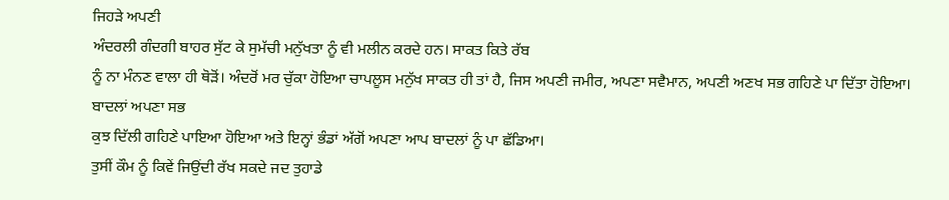ਜਿਹੜੇ ਅਪਣੀ
ਅੰਦਰਲੀ ਗੰਦਗੀ ਬਾਹਰ ਸੁੱਟ ਕੇ ਸੁਮੱਚੀ ਮਨੁੱਖਤਾ ਨੂੰ ਵੀ ਮਲੀਨ ਕਰਦੇ ਹਨ। ਸਾਕਤ ਕਿਤੇ ਰੱਬ
ਨੂੰ ਨਾ ਮੰਨਣ ਵਾਲਾ ਹੀ ਥੋੜੋਂ। ਅੰਦਰੋਂ ਮਰ ਚੁੱਕਾ ਹੋਇਆ ਚਾਪਲੂਸ ਮਨੁੱਖ ਸਾਕਤ ਹੀ ਤਾਂ ਹੈ, ਜਿਸ ਅਪਣੀ ਜਮੀਰ, ਅਪਣਾ ਸਵੈਮਾਨ, ਅਪਣੀ ਅਣਖ ਸਭ ਗਹਿਣੇ ਪਾ ਦਿੱਤਾ ਹੋਇਆ। ਬਾਦਲਾਂ ਅਪਣਾ ਸਭ
ਕੁਝ ਦਿੱਲੀ ਗਹਿਣੇ ਪਾਇਆ ਹੋਇਆ ਅਤੇ ਇਨ੍ਹਾਂ ਭੰਡਾਂ ਅੱਗੋਂ ਅਪਣਾ ਆਪ ਬਾਦਲਾਂ ਨੂੰ ਪਾ ਛੱਡਿਆ।
ਤੁਸੀਂ ਕੌਮ ਨੂੰ ਕਿਵੇਂ ਜਿਉਂਦੀ ਰੱਖ ਸਕਦੇ ਜਦ ਤੁਹਾਡੇ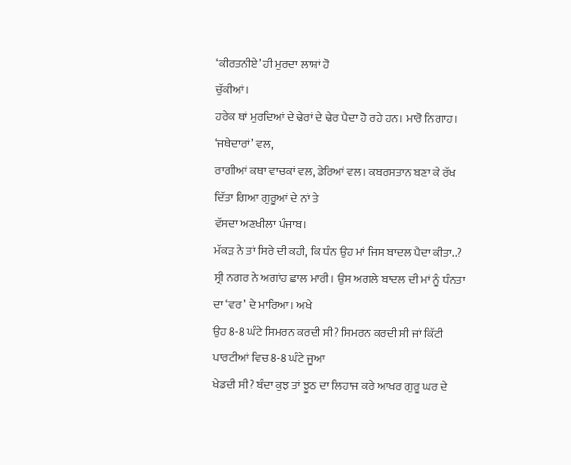‘ਕੀਰਤਨੀਏ’ ਹੀ ਮੁਰਦਾ ਲਾਸ਼ਾਂ ਹੋ
ਚੁੱਕੀਆਂ।
ਹਰੇਕ ਥਾਂ ਮੁਰਦਿਆਂ ਦੇ ਢੇਰਾਂ ਦੇ ਢੇਰ ਪੈਦਾ ਹੋ ਰਹੇ ਹਨ। ਮਾਰੋ ਨਿਗਾਹ। ‘ਜਥੇਦਾਰਾਂ’ ਵਲ,
ਰਾਗੀਆਂ ਕਥਾ ਵਾਚਕਾਂ ਵਲ, ਡੇਰਿਆਂ ਵਲ। ਕਬਰਸਤਾਨ ਬਣਾ ਕੇ ਰੱਖ ਦਿੱਤਾ ਗਿਆ ਗੁਰੂਆਂ ਦੇ ਨਾਂ ਤੇ
ਵੱਸਦਾ ਅਣਖੀਲਾ ਪੰਜਾਬ।
ਮੱਕੜ ਨੇ ਤਾਂ ਸਿਰੇ ਦੀ ਕਹੀ, ਕਿ ਧੰਨ ਉਹ ਮਾਂ ਜਿਸ ਬਾਦਲ ਪੈਦਾ ਕੀਤਾ..? ਸ੍ਰੀ ਨਗਰ ਨੇ ਅਗਾਂਹ ਛਾਲ ਮਾਰੀ। ਉਸ ਅਗਲੇ ਬਾਦਲ ਦੀ ਮਾਂ ਨੂੰ ਧੰਨਤਾ ਦਾ ‘ਵਰ’ ਦੇ ਮਾਰਿਆ। ਅਖੇ
ਉਹ 8-8 ਘੰਟੇ ਸਿਮਰਨ ਕਰਦੀ ਸੀ? ਸਿਮਰਨ ਕਰਦੀ ਸੀ ਜਾਂ ਕਿੱਟੀ ਪਾਰਟੀਆਂ ਵਿਚ 8-8 ਘੰਟੇ ਜੂਆ
ਖੇਡਦੀ ਸੀ? ਬੰਦਾ ਕੁਝ ਤਾਂ ਝੂਠ ਦਾ ਲਿਹਾਜ ਕਰੇ ਆਖਰ ਗੁਰੂ ਘਰ ਦੇ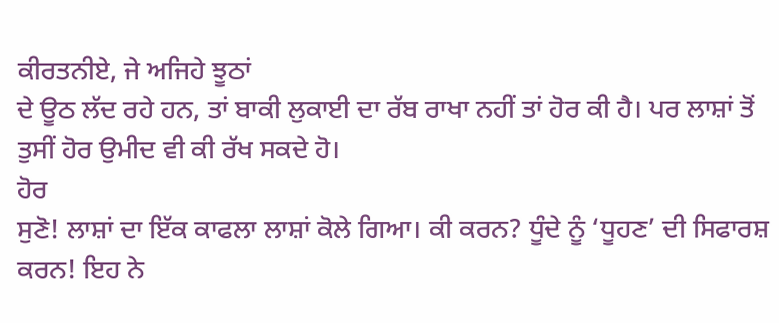ਕੀਰਤਨੀਏ, ਜੇ ਅਜਿਹੇ ਝੂਠਾਂ
ਦੇ ਊਠ ਲੱਦ ਰਹੇ ਹਨ, ਤਾਂ ਬਾਕੀ ਲੁਕਾਈ ਦਾ ਰੱਬ ਰਾਖਾ ਨਹੀਂ ਤਾਂ ਹੋਰ ਕੀ ਹੈ। ਪਰ ਲਾਸ਼ਾਂ ਤੋਂ
ਤੁਸੀਂ ਹੋਰ ਉਮੀਦ ਵੀ ਕੀ ਰੱਖ ਸਕਦੇ ਹੋ।
ਹੋਰ
ਸੁਣੋ! ਲਾਸ਼ਾਂ ਦਾ ਇੱਕ ਕਾਫਲਾ ਲਾਸ਼ਾਂ ਕੋਲੇ ਗਿਆ। ਕੀ ਕਰਨ? ਧੂੰਦੇ ਨੂੰ ‘ਧੂਹਣ’ ਦੀ ਸਿਫਾਰਸ਼
ਕਰਨ! ਇਹ ਨੇ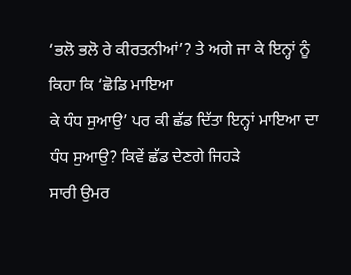‘ਭਲੋ ਭਲੋ ਰੇ ਕੀਰਤਨੀਆਂ’? ਤੇ ਅਗੇ ਜਾ ਕੇ ਇਨ੍ਹਾਂ ਨੂੰ ਕਿਹਾ ਕਿ ‘ਛੋਡਿ ਮਾਇਆ
ਕੇ ਧੰਧ ਸੁਆਉ’ ਪਰ ਕੀ ਛੱਡ ਦਿੱਤਾ ਇਨ੍ਹਾਂ ਮਾਇਆ ਦਾ ਧੰਧ ਸੁਆਉ? ਕਿਵੇਂ ਛੱਡ ਦੇਣਗੇ ਜਿਹੜੇ
ਸਾਰੀ ਉਮਰ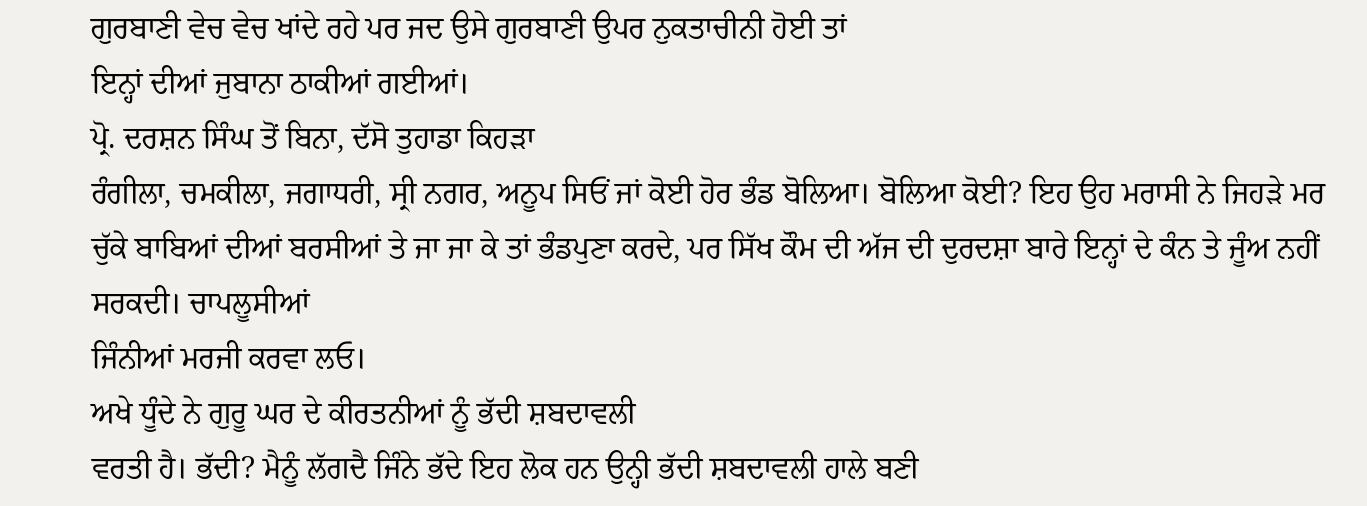ਗੁਰਬਾਣੀ ਵੇਚ ਵੇਚ ਖਾਂਦੇ ਰਹੇ ਪਰ ਜਦ ਉਸੇ ਗੁਰਬਾਣੀ ਉਪਰ ਨੁਕਤਾਚੀਨੀ ਹੋਈ ਤਾਂ
ਇਨ੍ਹਾਂ ਦੀਆਂ ਜੁਬਾਨਾ ਠਾਕੀਆਂ ਗਈਆਂ।
ਪ੍ਰੋ. ਦਰਸ਼ਨ ਸਿੰਘ ਤੋਂ ਬਿਨਾ, ਦੱਸੋ ਤੁਹਾਡਾ ਕਿਹੜਾ
ਰੰਗੀਲਾ, ਚਮਕੀਲਾ, ਜਗਾਧਰੀ, ਸ੍ਰੀ ਨਗਰ, ਅਨੂਪ ਸਿਓਂ ਜਾਂ ਕੋਈ ਹੋਰ ਭੰਡ ਬੋਲਿਆ। ਬੋਲਿਆ ਕੋਈ? ਇਹ ਉਹ ਮਰਾਸੀ ਨੇ ਜਿਹੜੇ ਮਰ ਚੁੱਕੇ ਬਾਬਿਆਂ ਦੀਆਂ ਬਰਸੀਆਂ ਤੇ ਜਾ ਜਾ ਕੇ ਤਾਂ ਭੰਡਪੁਣਾ ਕਰਦੇ, ਪਰ ਸਿੱਖ ਕੌਮ ਦੀ ਅੱਜ ਦੀ ਦੁਰਦਸ਼ਾ ਬਾਰੇ ਇਨ੍ਹਾਂ ਦੇ ਕੰਨ ਤੇ ਜੂੰਅ ਨਹੀਂ ਸਰਕਦੀ। ਚਾਪਲੂਸੀਆਂ
ਜਿੰਨੀਆਂ ਮਰਜੀ ਕਰਵਾ ਲਓ।
ਅਖੇ ਧੂੰਦੇ ਨੇ ਗੁਰੂ ਘਰ ਦੇ ਕੀਰਤਨੀਆਂ ਨੂੰ ਭੱਦੀ ਸ਼ਬਦਾਵਲੀ
ਵਰਤੀ ਹੈ। ਭੱਦੀ? ਮੈਨੂੰ ਲੱਗਦੈ ਜਿੰਨੇ ਭੱਦੇ ਇਹ ਲੋਕ ਹਨ ਉਨ੍ਹੀ ਭੱਦੀ ਸ਼ਬਦਾਵਲੀ ਹਾਲੇ ਬਣੀ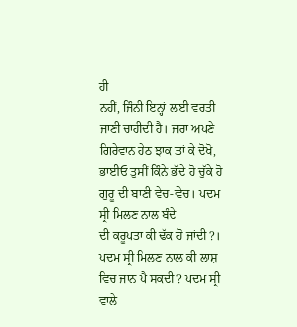ਹੀ
ਨਹੀਂ, ਜਿੰਨੀ ਇਨ੍ਹਾਂ ਲਈ ਵਰਤੀ ਜਾਣੀ ਚਾਹੀਦੀ ਹੈ। ਜਰਾ ਅਪਣੇ ਗਿਰੇਵਾਨ ਹੇਠ ਝਾਕ ਤਾਂ ਕੇ ਦੋਖੋ, ਭਾਈਓ ਤੁਸੀਂ ਕਿੰਨੇ ਭੱਦੇ ਹੋ ਚੁੱਕੇ ਹੋ ਗੁਰੂ ਦੀ ਬਾਣੀ ਵੇਚ-ਵੇਚ। ਪਦਮ ਸ੍ਰੀ ਮਿਲਣ ਨਾਲ ਬੰਦੇ
ਦੀ ਕਰੂਪਤਾ ਕੀ ਢੱਕ ਹੋ ਜਾਂਦੀ?। ਪਦਮ ਸ੍ਰੀ ਮਿਲਣ ਨਾਲ ਕੀ ਲਾਸ਼ ਵਿਚ ਜਾਨ ਪੈ ਸਕਦੀ? ਪਦਮ ਸ੍ਰੀ
ਵਾਲੇ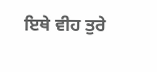ਇਥੇ ਵੀਹ ਤੁਰੇ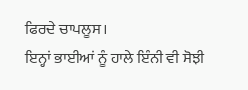ਫਿਰਦੇ ਚਾਪਲੂਸ।
ਇਨ੍ਹਾਂ ਭਾਈਆਂ ਨੂੰ ਹਾਲੇ ਇੰਨੀ ਵੀ ਸੋਝੀ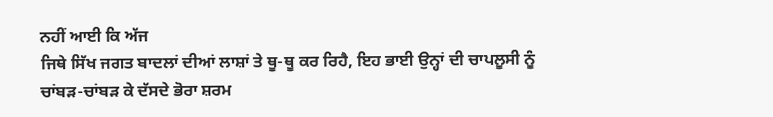ਨਹੀਂ ਆਈ ਕਿ ਅੱਜ
ਜਿਥੇ ਸਿੱਖ ਜਗਤ ਬਾਦਲਾਂ ਦੀਆਂ ਲਾਸ਼ਾਂ ਤੇ ਥੂ-ਥੂ ਕਰ ਰਿਹੈ, ਇਹ ਭਾਈ ਉਨ੍ਹਾਂ ਦੀ ਚਾਪਲੂਸੀ ਨੂੰ
ਚਾਂਬੜ-ਚਾਂਬੜ ਕੇ ਦੱਸਦੇ ਭੋਰਾ ਸ਼ਰਮ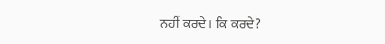ਨਹੀਂ ਕਰਦੇ। ਕਿ ਕਰਦੇ?